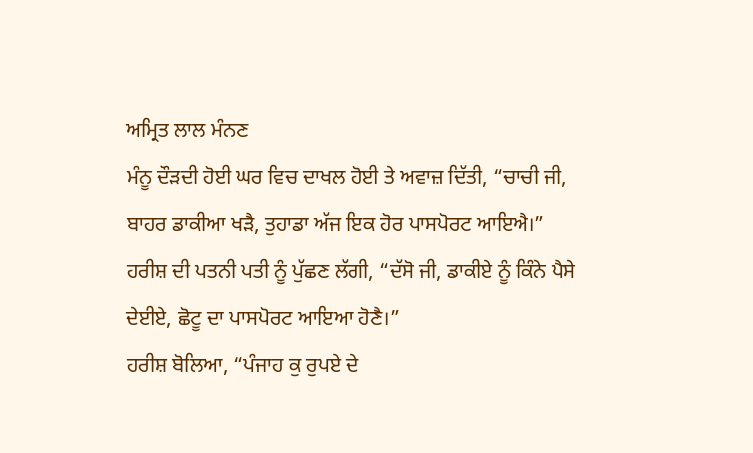ਅਮ੍ਰਿਤ ਲਾਲ ਮੰਨਣ
ਮੰਨੂ ਦੌਡ਼ਦੀ ਹੋਈ ਘਰ ਵਿਚ ਦਾਖਲ ਹੋਈ ਤੇ ਅਵਾਜ਼ ਦਿੱਤੀ, “ਚਾਚੀ ਜੀ, ਬਾਹਰ ਡਾਕੀਆ ਖਡ਼ੈ, ਤੁਹਾਡਾ ਅੱਜ ਇਕ ਹੋਰ ਪਾਸਪੋਰਟ ਆਇਐ।”
ਹਰੀਸ਼ ਦੀ ਪਤਨੀ ਪਤੀ ਨੂੰ ਪੁੱਛਣ ਲੱਗੀ, “ਦੱਸੋ ਜੀ, ਡਾਕੀਏ ਨੂੰ ਕਿੰਨੇ ਪੈਸੇ ਦੇਈਏ, ਛੋਟੂ ਦਾ ਪਾਸਪੋਰਟ ਆਇਆ ਹੋਣੈ।”
ਹਰੀਸ਼ ਬੋਲਿਆ, “ਪੰਜਾਹ ਕੁ ਰੁਪਏ ਦੇ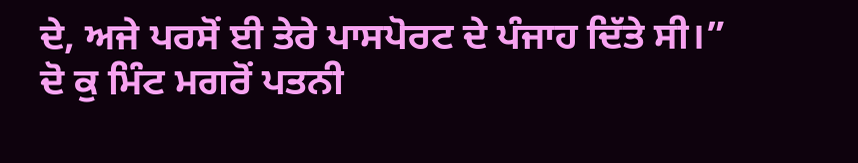ਦੇ, ਅਜੇ ਪਰਸੋਂ ਈ ਤੇਰੇ ਪਾਸਪੋਰਟ ਦੇ ਪੰਜਾਹ ਦਿੱਤੇ ਸੀ।”
ਦੋ ਕੁ ਮਿੰਟ ਮਗਰੋਂ ਪਤਨੀ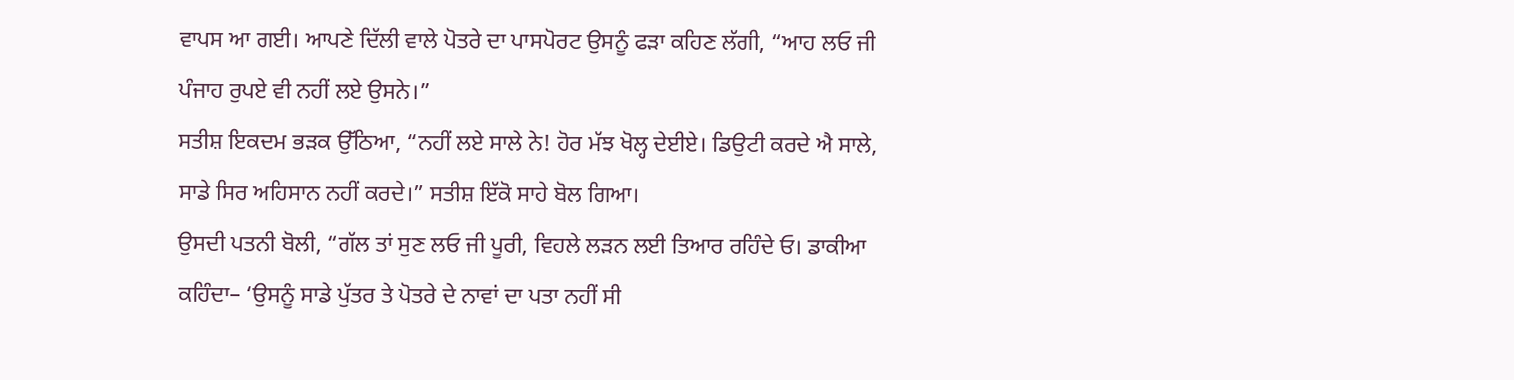ਵਾਪਸ ਆ ਗਈ। ਆਪਣੇ ਦਿੱਲੀ ਵਾਲੇ ਪੋਤਰੇ ਦਾ ਪਾਸਪੋਰਟ ਉਸਨੂੰ ਫਡ਼ਾ ਕਹਿਣ ਲੱਗੀ, “ਆਹ ਲਓ ਜੀ ਪੰਜਾਹ ਰੁਪਏ ਵੀ ਨਹੀਂ ਲਏ ਉਸਨੇ।”
ਸਤੀਸ਼ ਇਕਦਮ ਭਡ਼ਕ ਉੱਠਿਆ, “ਨਹੀਂ ਲਏ ਸਾਲੇ ਨੇ! ਹੋਰ ਮੱਝ ਖੋਲ੍ਹ ਦੇਈਏ। ਡਿਉਟੀ ਕਰਦੇ ਐ ਸਾਲੇ, ਸਾਡੇ ਸਿਰ ਅਹਿਸਾਨ ਨਹੀਂ ਕਰਦੇ।” ਸਤੀਸ਼ ਇੱਕੋ ਸਾਹੇ ਬੋਲ ਗਿਆ।
ਉਸਦੀ ਪਤਨੀ ਬੋਲੀ, “ਗੱਲ ਤਾਂ ਸੁਣ ਲਓ ਜੀ ਪੂਰੀ, ਵਿਹਲੇ ਲਡ਼ਨ ਲਈ ਤਿਆਰ ਰਹਿੰਦੇ ਓ। ਡਾਕੀਆ ਕਹਿੰਦਾ– ‘ਉਸਨੂੰ ਸਾਡੇ ਪੁੱਤਰ ਤੇ ਪੋਤਰੇ ਦੇ ਨਾਵਾਂ ਦਾ ਪਤਾ ਨਹੀਂ ਸੀ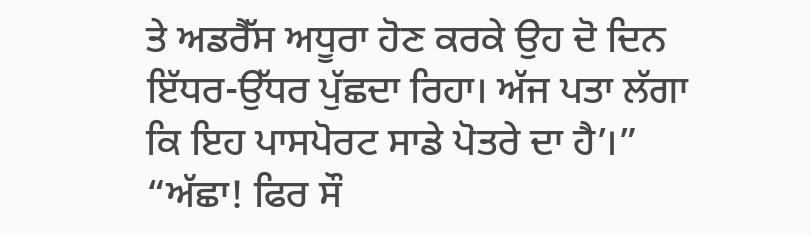ਤੇ ਅਡਰੈੱਸ ਅਧੂਰਾ ਹੋਣ ਕਰਕੇ ਉਹ ਦੋ ਦਿਨ ਇੱਧਰ-ਉੱਧਰ ਪੁੱਛਦਾ ਰਿਹਾ। ਅੱਜ ਪਤਾ ਲੱਗਾ ਕਿ ਇਹ ਪਾਸਪੋਰਟ ਸਾਡੇ ਪੋਤਰੇ ਦਾ ਹੈ’।”
“ਅੱਛਾ! ਫਿਰ ਸੌ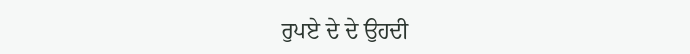ਰੁਪਏ ਦੇ ਦੇ ਉਹਦੀ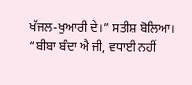ਖੱਜਲ-ਖੁਆਰੀ ਦੇ।” ਸਤੀਸ਼ ਬੋਲਿਆ।
“ਬੀਬਾ ਬੰਦਾ ਐ ਜੀ, ਵਧਾਈ ਨਹੀਂ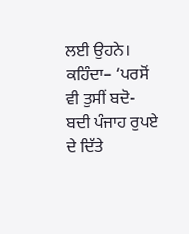ਲਈ ਉਹਨੇ। ਕਹਿੰਦਾ– ‘ਪਰਸੋਂ ਵੀ ਤੁਸੀਂ ਬਦੋ-ਬਦੀ ਪੰਜਾਹ ਰੁਪਏ ਦੇ ਦਿੱਤੇ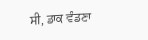ਸੀ, ਡਾਕ ਵੰਡਣਾ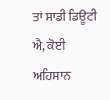ਤਾਂ ਸਾਡੀ ਡਿਊਟੀ ਐ, ਕੋਈ ਅਹਿਸਾਨ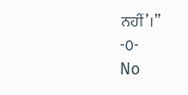ਨਹੀਂ’।”
-0-
No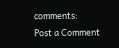comments:
Post a Comment